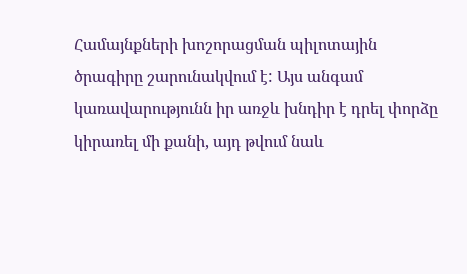Համայնքների խոշորացման պիլոտային ծրագիրը շարունակվում է: Այս անգամ կառավարությունն իր առջև խնդիր է դրել փորձը կիրառել մի քանի, այդ թվում նաև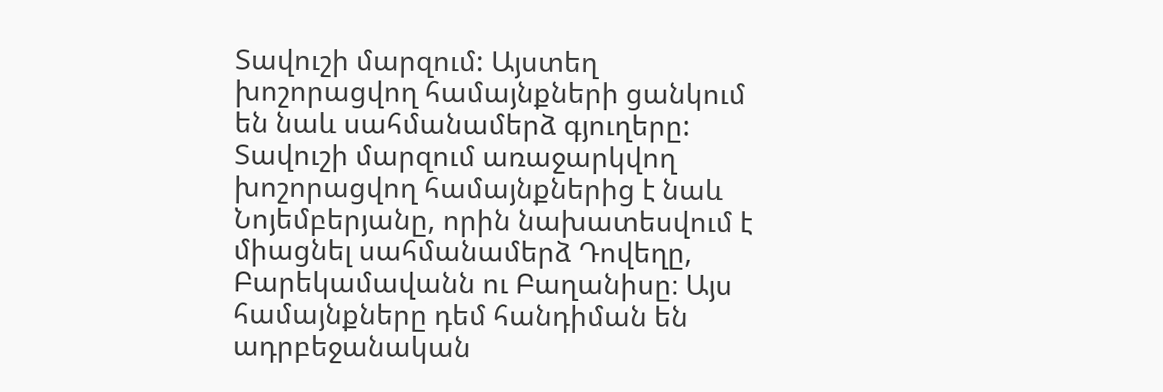Տավուշի մարզում: Այստեղ խոշորացվող համայնքների ցանկում են նաև սահմանամերձ գյուղերը: Տավուշի մարզում առաջարկվող խոշորացվող համայնքներից է նաև Նոյեմբերյանը, որին նախատեսվում է միացնել սահմանամերձ Դովեղը, Բարեկամավանն ու Բաղանիսը։ Այս համայնքները դեմ հանդիման են ադրբեջանական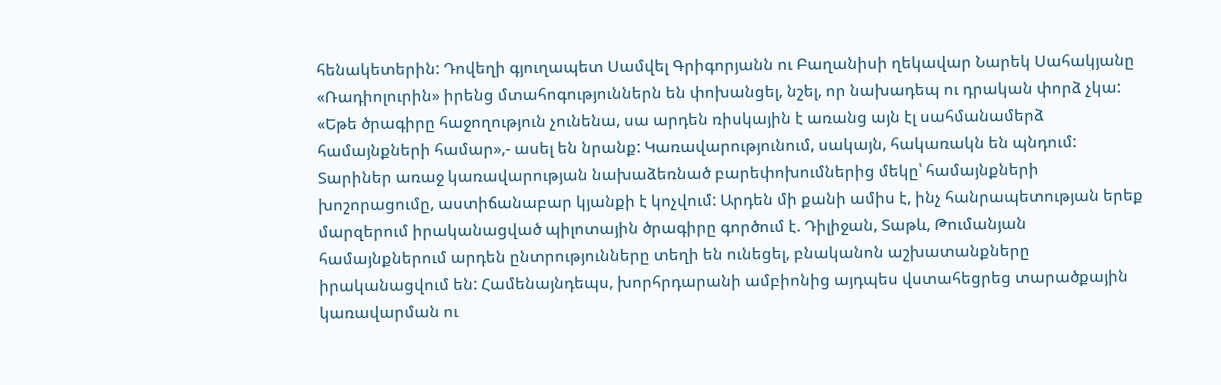հենակետերին: Դովեղի գյուղապետ Սամվել Գրիգորյանն ու Բաղանիսի ղեկավար Նարեկ Սահակյանը «Ռադիոլուրին» իրենց մտահոգություններն են փոխանցել, նշել, որ նախադեպ ու դրական փորձ չկա: «Եթե ծրագիրը հաջողություն չունենա, սա արդեն ռիսկային է առանց այն էլ սահմանամերձ համայնքների համար»,- ասել են նրանք: Կառավարությունում, սակայն, հակառակն են պնդում:
Տարիներ առաջ կառավարության նախաձեռնած բարեփոխումներից մեկը՝ համայնքների խոշորացումը, աստիճանաբար կյանքի է կոչվում: Արդեն մի քանի ամիս է, ինչ հանրապետության երեք մարզերում իրականացված պիլոտային ծրագիրը գործում է. Դիլիջան, Տաթև, Թումանյան համայնքներում արդեն ընտրությունները տեղի են ունեցել, բնականոն աշխատանքները իրականացվում են: Համենայնդեպս, խորհրդարանի ամբիոնից այդպես վստահեցրեց տարածքային կառավարման ու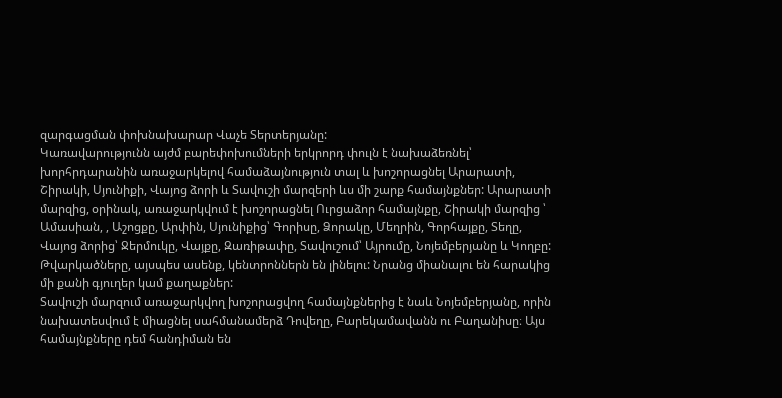զարգացման փոխնախարար Վաչե Տերտերյանը:
Կառավարությունն այժմ բարեփոխումների երկրորդ փուլն է նախաձեռնել՝ խորհրդարանին առաջարկելով համաձայնություն տալ և խոշորացնել Արարատի, Շիրակի, Սյունիքի, Վայոց ձորի և Տավուշի մարզերի ևս մի շարք համայնքներ: Արարատի մարզից, օրինակ, առաջարկվում է խոշորացնել Ուրցաձոր համայնքը, Շիրակի մարզից ՝ Ամասիան, , Աշոցքը, Արփին, Սյունիքից՝ Գորիսը, Ձորակը, Մեղրին, Գորհայքը, Տեղը, Վայոց ձորից՝ Ջերմուկը, Վայքը, Զառիթափը, Տավուշում՝ Այրումը, Նոյեմբերյանը և Կողբը: Թվարկածները, այսպես ասենք, կենտրոններն են լինելու: Նրանց միանալու են հարակից մի քանի գյուղեր կամ քաղաքներ:
Տավուշի մարզում առաջարկվող խոշորացվող համայնքներից է նաև Նոյեմբերյանը, որին նախատեսվում է միացնել սահմանամերձ Դովեղը, Բարեկամավանն ու Բաղանիսը։ Այս համայնքները դեմ հանդիման են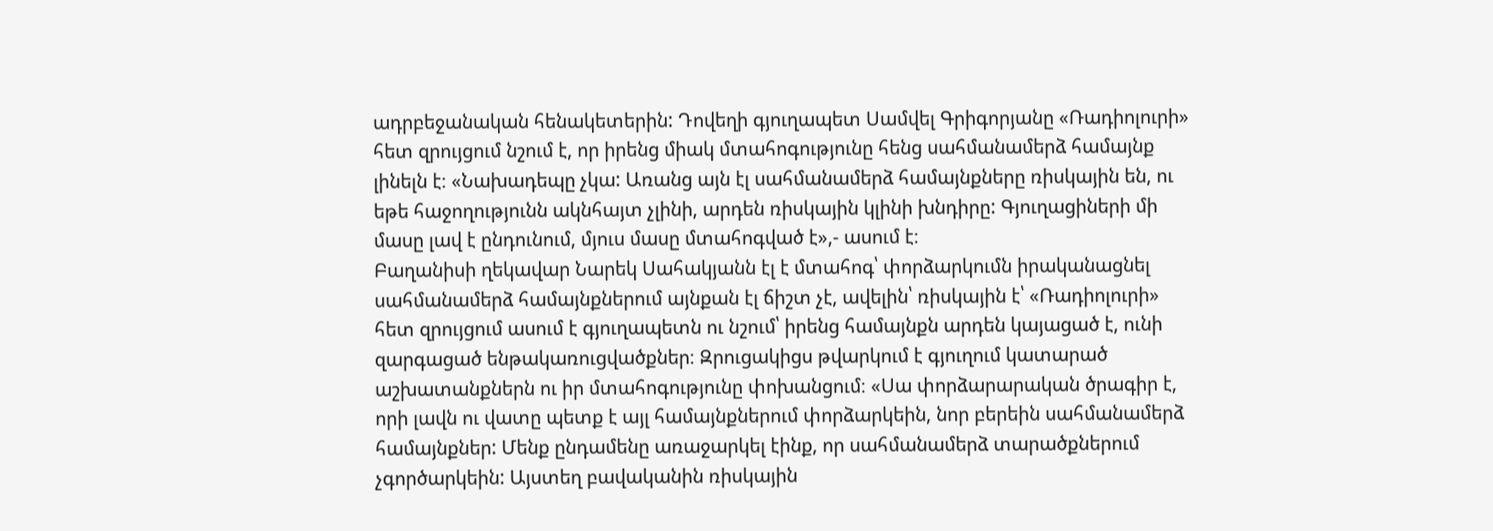ադրբեջանական հենակետերին: Դովեղի գյուղապետ Սամվել Գրիգորյանը «Ռադիոլուրի» հետ զրույցում նշում է, որ իրենց միակ մտահոգությունը հենց սահմանամերձ համայնք լինելն է։ «Նախադեպը չկա: Առանց այն էլ սահմանամերձ համայնքները ռիսկային են, ու եթե հաջողությունն ակնհայտ չլինի, արդեն ռիսկային կլինի խնդիրը: Գյուղացիների մի մասը լավ է ընդունում, մյուս մասը մտահոգված է»,- ասում է։
Բաղանիսի ղեկավար Նարեկ Սահակյանն էլ է մտահոգ՝ փորձարկումն իրականացնել սահմանամերձ համայնքներում այնքան էլ ճիշտ չէ, ավելին՝ ռիսկային է՝ «Ռադիոլուրի» հետ զրույցում ասում է գյուղապետն ու նշում՝ իրենց համայնքն արդեն կայացած է, ունի զարգացած ենթակառուցվածքներ։ Զրուցակիցս թվարկում է գյուղում կատարած աշխատանքներն ու իր մտահոգությունը փոխանցում։ «Սա փորձարարական ծրագիր է, որի լավն ու վատը պետք է այլ համայնքներում փորձարկեին, նոր բերեին սահմանամերձ համայնքներ: Մենք ընդամենը առաջարկել էինք, որ սահմանամերձ տարածքներում չգործարկեին: Այստեղ բավականին ռիսկային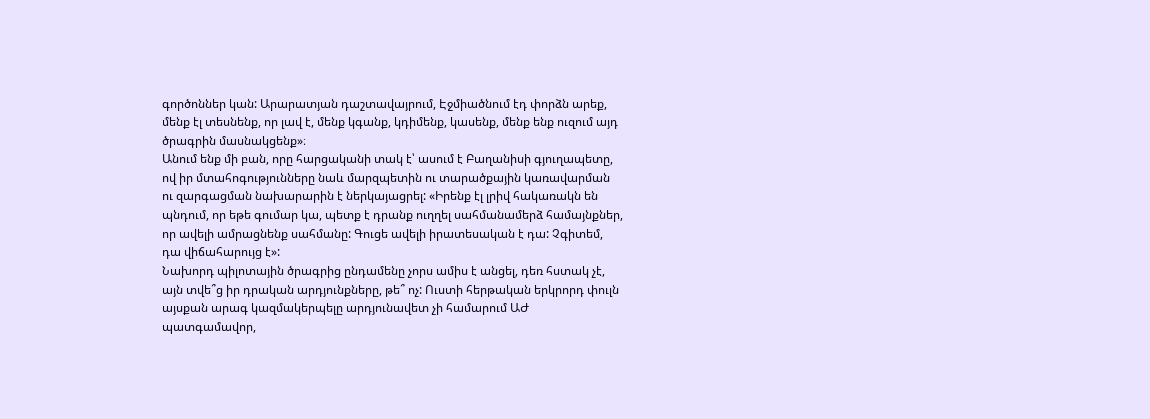գործոններ կան: Արարատյան դաշտավայրում, Էջմիածնում էդ փորձն արեք, մենք էլ տեսնենք, որ լավ է, մենք կգանք, կդիմենք, կասենք, մենք ենք ուզում այդ ծրագրին մասնակցենք»։
Անում ենք մի բան, որը հարցականի տակ է՝ ասում է Բաղանիսի գյուղապետը, ով իր մտահոգությունները նաև մարզպետին ու տարածքային կառավարման ու զարգացման նախարարին է ներկայացրել: «Իրենք էլ լրիվ հակառակն են պնդում, որ եթե գումար կա, պետք է դրանք ուղղել սահմանամերձ համայնքներ, որ ավելի ամրացնենք սահմանը: Գուցե ավելի իրատեսական է դա: Չգիտեմ, դա վիճահարույց է»:
Նախորդ պիլոտային ծրագրից ընդամենը չորս ամիս է անցել, դեռ հստակ չէ, այն տվե՞ց իր դրական արդյունքները, թե՞ ոչ: Ուստի հերթական երկրորդ փուլն այսքան արագ կազմակերպելը արդյունավետ չի համարում ԱԺ պատգամավոր,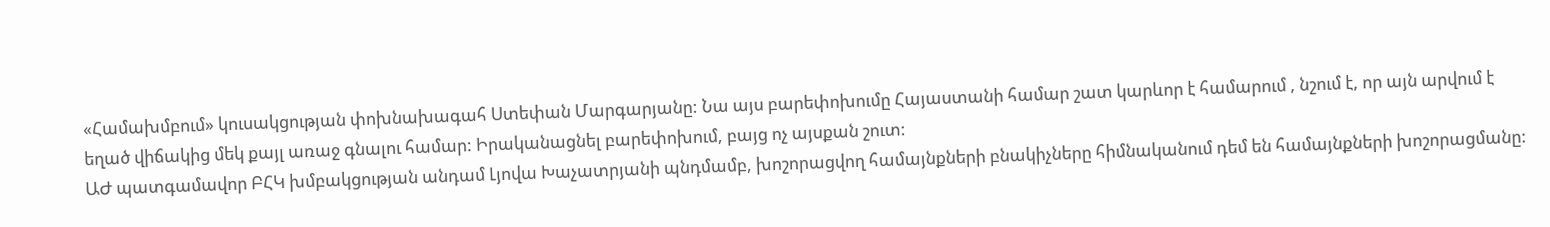«Համախմբում» կուսակցության փոխնախագահ Ստեփան Մարգարյանը: Նա այս բարեփոխումը Հայաստանի համար շատ կարևոր է համարում , նշում է, որ այն արվում է եղած վիճակից մեկ քայլ առաջ գնալու համար: Իրականացնել բարեփոխում, բայց ոչ այսքան շուտ:
ԱԺ պատգամավոր ԲՀԿ խմբակցության անդամ Լյովա Խաչատրյանի պնդմամբ, խոշորացվող համայնքների բնակիչները հիմնականում դեմ են համայնքների խոշորացմանը: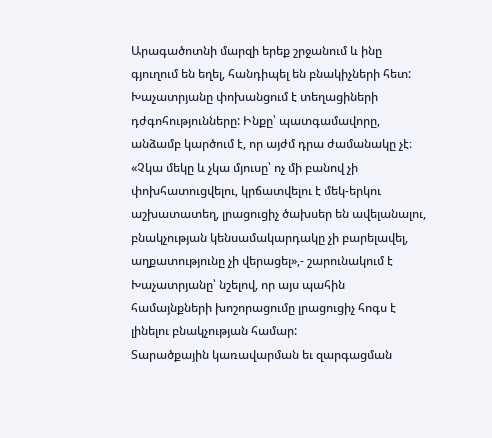Արագածոտնի մարզի երեք շրջանում և ինը գյուղում են եղել, հանդիպել են բնակիչների հետ: Խաչատրյանը փոխանցում է տեղացիների դժգոհությունները: Ինքը՝ պատգամավորը, անձամբ կարծում է, որ այժմ դրա ժամանակը չէ։
«Չկա մեկը և չկա մյուսը՝ ոչ մի բանով չի փոխհատուցվելու, կրճատվելու է մեկ-երկու աշխատատեղ, լրացուցիչ ծախսեր են ավելանալու, բնակչության կենսամակարդակը չի բարելավել, աղքատությունը չի վերացել»,- շարունակում է Խաչատրյանը՝ նշելով, որ այս պահին համայնքների խոշորացումը լրացուցիչ հոգս է լինելու բնակչության համար:
Տարածքային կառավարման եւ զարգացման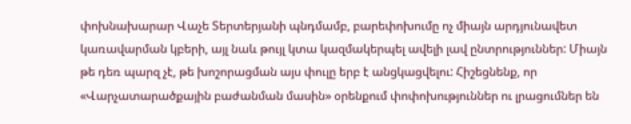փոխնախարար Վաչե Տերտերյանի պնդմամբ, բարեփոխումը ոչ միայն արդյունավետ կառավարման կբերի, այլ նաև թույլ կտա կազմակերպել ավելի լավ ընտրություններ: Միայն թե դեռ պարզ չէ, թե խոշորացման այս փուլը երբ է անցկացվելու: Հիշեցնենք, որ «Վարչատարածքային բաժանման մասին» օրենքում փոփոխություններ ու լրացումներ են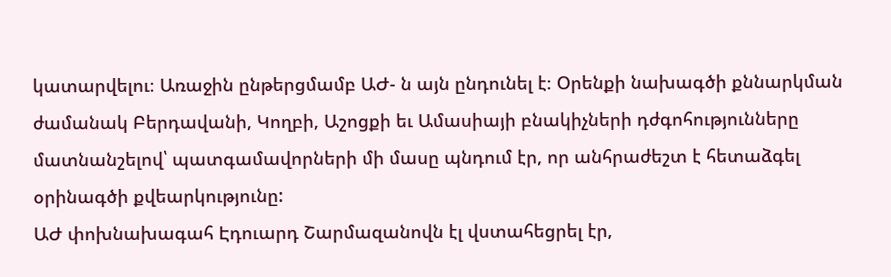կատարվելու։ Առաջին ընթերցմամբ ԱԺ- ն այն ընդունել է։ Օրենքի նախագծի քննարկման ժամանակ Բերդավանի, Կողբի, Աշոցքի եւ Ամասիայի բնակիչների դժգոհությունները մատնանշելով՝ պատգամավորների մի մասը պնդում էր, որ անհրաժեշտ է հետաձգել օրինագծի քվեարկությունը:
ԱԺ փոխնախագահ Էդուարդ Շարմազանովն էլ վստահեցրել էր,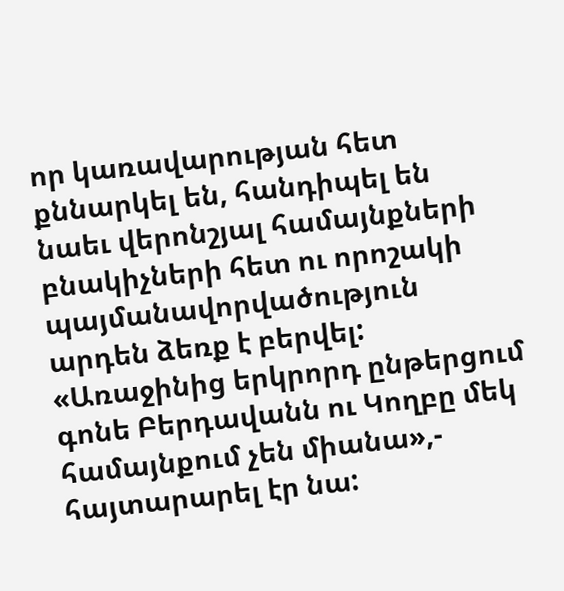որ կառավարության հետ քննարկել են, հանդիպել են նաեւ վերոնշյալ համայնքների բնակիչների հետ ու որոշակի պայմանավորվածություն արդեն ձեռք է բերվել: «Առաջինից երկրորդ ընթերցում գոնե Բերդավանն ու Կողբը մեկ համայնքում չեն միանա»,- հայտարարել էր նա: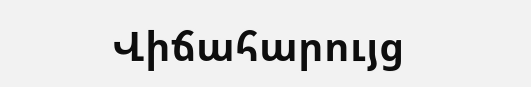Վիճահարույց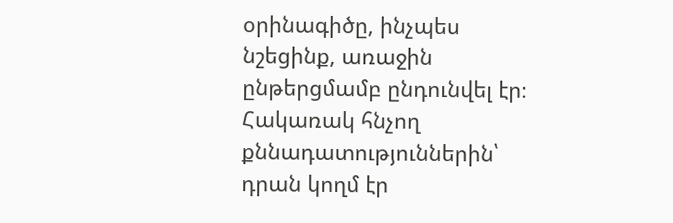օրինագիծը, ինչպես նշեցինք, առաջին ընթերցմամբ ընդունվել էր։ Հակառակ հնչող քննադատություններին՝ դրան կողմ էր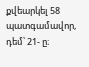քվեարկել 58 պատգամավոր, դեմ՝ 21- ը։